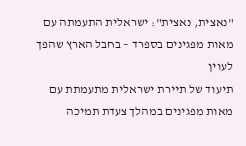"נאצית, נאצית": ישראלית התעמתה עם מאות מפגינים בספרד – בחבל הארץ שהפך לעוין
תיעוד של תיירת ישראלית מתעמתת עם מאות מפגינים במהלך צעדת תמיכה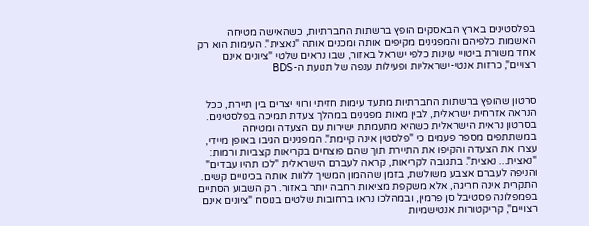בפלסטינים בארץ הבאסקים הופץ ברשתות החברתיות, כשהאישה מטיחה האשמות כלפיהם והמפגינים מקיפים אותה ומכנים אותה "נאצית". העימות הוא רק אחד משורת ביטויי עוינות כלפי ישראל באזור, שבו נראים שלטי "ציונים אינם רצויים", כרזות אנטי-ישראליות ופעילות ענפה של תנועת ה-BDS


סרטון שהופץ ברשתות החברתיות מתעד עימות חזיתי ורווי יצרים בין תיירת, ככל הנראה אזרחית ישראלית, לבין מאות מפגינים במהלך צעדת תמיכה בפלסטינים. בסרטון נראית הישראלית כשהיא מתעמתת ישירות עם הצעדה ומטיחה במשתתפים מספר פעמים כי "פלסטין אינה קיימת". המפגינים הגיבו באופן מיידי, עצרו את הצעדה והקיפו את התיירת תוך שהם פוצחים בקריאות קצביות ורמות: "נאצית... נאצית". בתגובה לקריאות, קראה לעברם הישראלית "לכו תהיו עבדים" והניפה לעברם אצבע משולשת, בזמן שההמון המשיך ללוות אותה בכינויים קשים.
התקרית אינה חריגה, אלא משקפת מציאות רחבה יותר באזור. רק השבוע הסתיים בפמפלונה פסטיבל סן פרמין, ובמהלכו נראו ברחובות שלטים בנוסח "ציונים אינם רצויים", קריקטורות אנטישמיות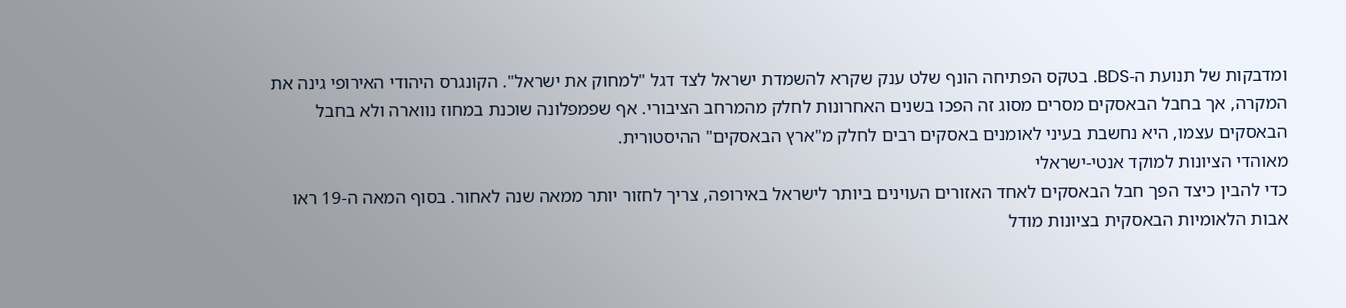ומדבקות של תנועת ה-BDS. בטקס הפתיחה הונף שלט ענק שקרא להשמדת ישראל לצד דגל "למחוק את ישראל". הקונגרס היהודי האירופי גינה את המקרה, אך בחבל הבאסקים מסרים מסוג זה הפכו בשנים האחרונות לחלק מהמרחב הציבורי. אף שפמפלונה שוכנת במחוז נווארה ולא בחבל הבאסקים עצמו, היא נחשבת בעיני לאומנים באסקים רבים לחלק מ"ארץ הבאסקים" ההיסטורית.
מאוהדי הציונות למוקד אנטי-ישראלי
כדי להבין כיצד הפך חבל הבאסקים לאחד האזורים העוינים ביותר לישראל באירופה, צריך לחזור יותר ממאה שנה לאחור. בסוף המאה ה-19 ראו אבות הלאומיות הבאסקית בציונות מודל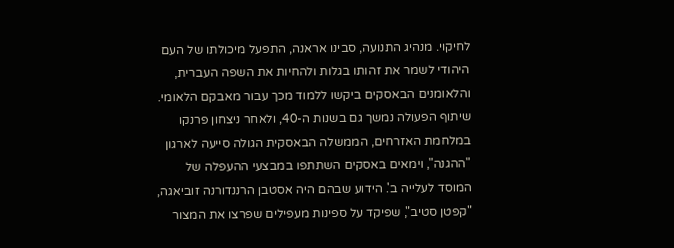לחיקוי. מנהיג התנועה, סבינו אראנה, התפעל מיכולתו של העם היהודי לשמר את זהותו בגלות ולהחיות את השפה העברית, והלאומנים הבאסקים ביקשו ללמוד מכך עבור מאבקם הלאומי.
שיתוף הפעולה נמשך גם בשנות ה-40, ולאחר ניצחון פרנקו במלחמת האזרחים, הממשלה הבאסקית הגולה סייעה לארגון "ההגנה", וימאים באסקים השתתפו במבצעי ההעפלה של המוסד לעלייה ב'. הידוע שבהם היה אסטבן הרננדורנה זוביאגה, "קפטן סטיב", שפיקד על ספינות מעפילים שפרצו את המצור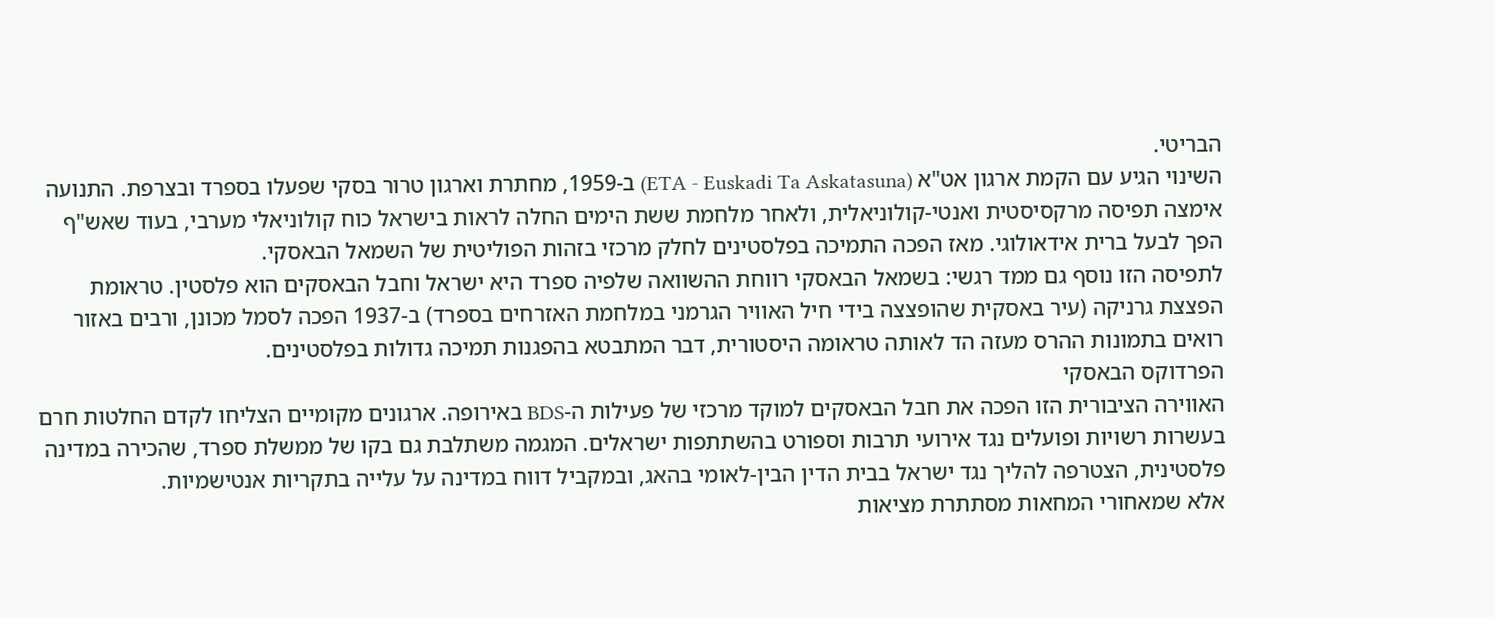הבריטי.
השינוי הגיע עם הקמת ארגון אט"א (ETA - Euskadi Ta Askatasuna) ב-1959, מחתרת וארגון טרור בסקי שפעלו בספרד ובצרפת. התנועה אימצה תפיסה מרקסיסטית ואנטי-קולוניאלית, ולאחר מלחמת ששת הימים החלה לראות בישראל כוח קולוניאלי מערבי, בעוד שאש"ף הפך לבעל ברית אידאולוגי. מאז הפכה התמיכה בפלסטינים לחלק מרכזי בזהות הפוליטית של השמאל הבאסקי.
לתפיסה הזו נוסף גם ממד רגשי: בשמאל הבאסקי רווחת ההשוואה שלפיה ספרד היא ישראל וחבל הבאסקים הוא פלסטין. טראומת הפצצת גרניקה (עיר באסקית שהופצצה בידי חיל האוויר הגרמני במלחמת האזרחים בספרד) ב-1937 הפכה לסמל מכונן, ורבים באזור רואים בתמונות ההרס מעזה הד לאותה טראומה היסטורית, דבר המתבטא בהפגנות תמיכה גדולות בפלסטינים.
הפרדוקס הבאסקי
האווירה הציבורית הזו הפכה את חבל הבאסקים למוקד מרכזי של פעילות ה-BDS באירופה. ארגונים מקומיים הצליחו לקדם החלטות חרם בעשרות רשויות ופועלים נגד אירועי תרבות וספורט בהשתתפות ישראלים. המגמה משתלבת גם בקו של ממשלת ספרד, שהכירה במדינה פלסטינית, הצטרפה להליך נגד ישראל בבית הדין הבין-לאומי בהאג, ובמקביל דווח במדינה על עלייה בתקריות אנטישמיות.
אלא שמאחורי המחאות מסתתרת מציאות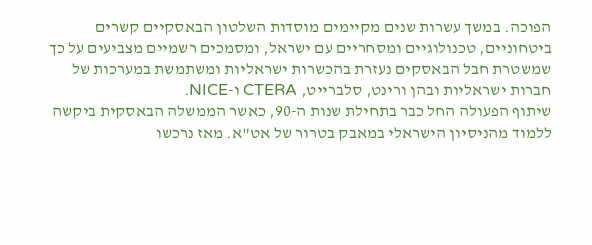הפוכה. במשך עשרות שנים מקיימים מוסדות השלטון הבאסקיים קשרים ביטחוניים, טכנולוגיים ומסחריים עם ישראל, ומסמכים רשמיים מצביעים על כך שמשטרת חבל הבאסקים נעזרת בהכשרות ישראליות ומשתמשת במערכות של חברות ישראליות ובהן ורינט, סלברייט, CTERA ו-NICE.
שיתוף הפעולה החל כבר בתחילת שנות ה-90, כאשר הממשלה הבאסקית ביקשה ללמוד מהניסיון הישראלי במאבק בטרור של אט"א. מאז נרכשו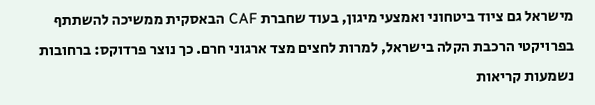מישראל גם ציוד ביטחוני ואמצעי מיגון, בעוד שחברת CAF הבאסקית ממשיכה להשתתף בפרויקטי הרכבת הקלה בישראל, למרות לחצים מצד ארגוני חרם. כך נוצר פרדוקס: ברחובות נשמעות קריאות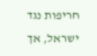חריפות נגד ישראל, אך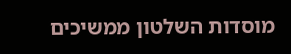מוסדות השלטון ממשיכים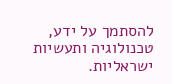להסתמך על ידע, טכנולוגיה ותעשיות ישראליות.